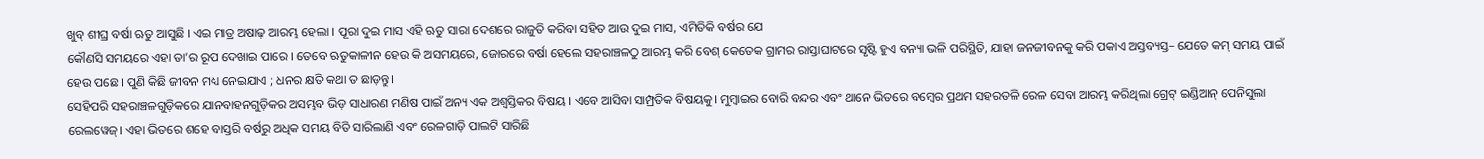ଖୁବ୍ ଶୀଘ୍ର ବର୍ଷା ଋତୁ ଆସୁଛି । ଏଇ ମାତ୍ର ଅଷାଢ଼ ଆରମ୍ଭ ହେଲା । ପୂରା ଦୁଇ ମାସ ଏହି ଋତୁ ସାରା ଦେଶରେ ରାଜୁତି କରିବା ସହିତ ଆଉ ଦୁଇ ମାସ, ଏମିତିକି ବର୍ଷର ଯେ
କୌଣସି ସମୟରେ ଏହା ତା’ର ରୂପ ଦେଖାଇ ପାରେ । ତେବେ ଋତୁକାଳୀନ ହେଉ କି ଅସମୟରେ, ଜୋରରେ ବର୍ଷା ହେଲେ ସହରାଞ୍ଚଳଠୁ ଆରମ୍ଭ କରି ବେଶ୍ କେତେକ ଗ୍ରାମର ରାସ୍ତାଘାଟରେ ସୃଷ୍ଟି ହୁଏ ବନ୍ୟା ଭଳି ପରିସ୍ଥିତି, ଯାହା ଜନଜୀବନକୁ କରି ପକାଏ ଅସ୍ତବ୍ୟସ୍ତ– ଯେତେ କମ୍ ସମୟ ପାଇଁ ହେଉ ପଛେ । ପୁଣି କିଛି ଜୀବନ ମଧ୍ୟ ନେଇଯାଏ ; ଧନର କ୍ଷତି କଥା ତ ଛାଡ଼ନ୍ତୁ।
ସେହିପରି ସହରାଞ୍ଚଳଗୁଡ଼ିକରେ ଯାନବାହନଗୁଡ଼ିକର ଅସମ୍ଭବ ଭିଡ଼ ସାଧାରଣ ମଣିଷ ପାଇଁ ଅନ୍ୟ ଏକ ଅଶ୍ୱସ୍ତିକର ବିଷୟ । ଏବେ ଆସିବା ସାମ୍ପ୍ରତିକ ବିଷୟକୁ। ମୁମ୍ବାଇର ବୋରି ବନ୍ଦର ଏବଂ ଥାନେ ଭିତରେ ବମ୍ବେର ପ୍ରଥମ ସହରତଳି ରେଳ ସେବା ଆରମ୍ଭ କରିଥିଲା ଗ୍ରେଟ୍ ଇଣ୍ଡିଆନ୍ ପେନିସୁଲା ରେଲୱେଜ୍। ଏହା ଭିତରେ ଶହେ ବାସ୍ତରି ବର୍ଷରୁ ଅଧିକ ସମୟ ବିତି ସାରିଲାଣି ଏବଂ ରେଳଗାଡ଼ି ପାଲଟି ସାରିଛି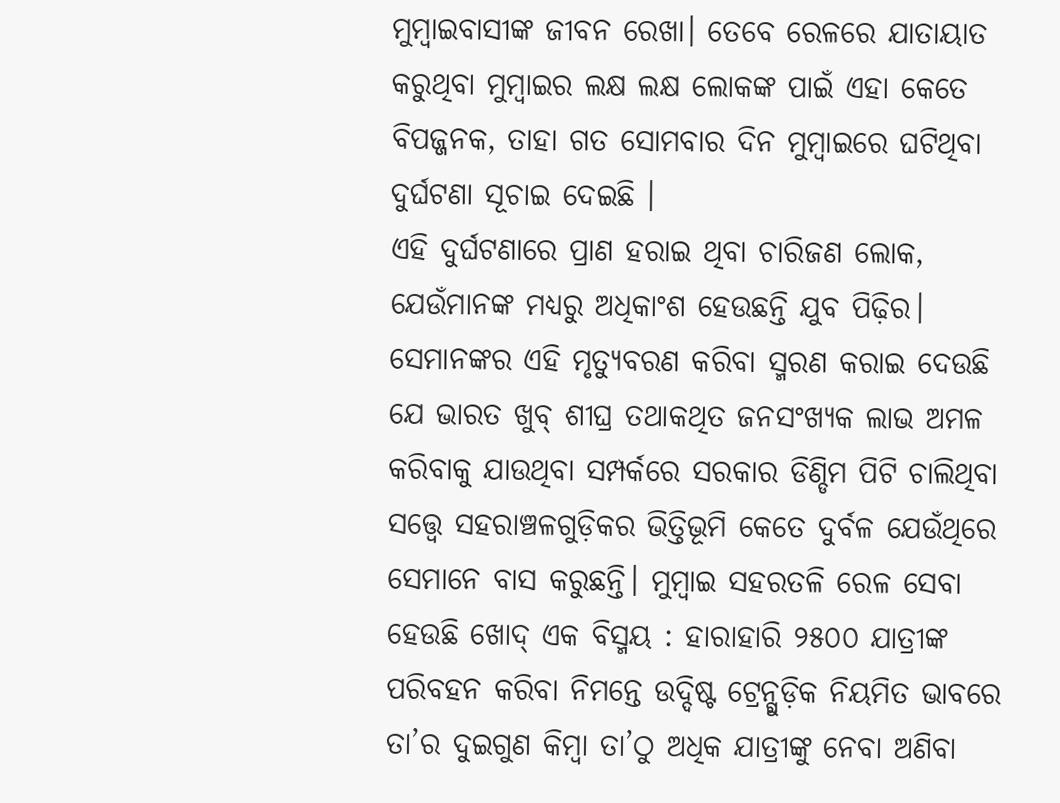ମୁମ୍ବାଇବାସୀଙ୍କ ଜୀବନ ରେଖା। ତେବେ ରେଳରେ ଯାତାୟାତ କରୁଥିବା ମୁମ୍ବାଇର ଲକ୍ଷ ଲକ୍ଷ ଲୋକଙ୍କ ପାଇଁ ଏହା କେତେ ବିପଜ୍ଜନକ, ତାହା ଗତ ସୋମବାର ଦିନ ମୁମ୍ବାଇରେ ଘଟିଥିବା ଦୁର୍ଘଟଣା ସୂଚାଇ ଦେଇଛି ।
ଏହି ଦୁର୍ଘଟଣାରେ ପ୍ରାଣ ହରାଇ ଥିବା ଚାରିଜଣ ଲୋକ, ଯେଉଁମାନଙ୍କ ମଧ୍ୟରୁ ଅଧିକାଂଶ ହେଉଛନ୍ତି ଯୁବ ପିଢ଼ିର। ସେମାନଙ୍କର ଏହି ମୃତ୍ୟୁବରଣ କରିବା ସ୍ମରଣ କରାଇ ଦେଉଛି ଯେ ଭାରତ ଖୁବ୍ ଶୀଘ୍ର ତଥାକଥିତ ଜନସଂଖ୍ୟକ ଲାଭ ଅମଳ କରିବାକୁ ଯାଉଥିବା ସମ୍ପର୍କରେ ସରକାର ଡିଣ୍ଡିମ ପିଟି ଚାଲିଥିବା ସତ୍ତ୍ବେ ସହରାଞ୍ଚଳଗୁଡ଼ିକର ଭିତ୍ତିଭୂମି କେତେ ଦୁର୍ବଳ ଯେଉଁଥିରେ ସେମାନେ ବାସ କରୁଛନ୍ତି। ମୁମ୍ବାଇ ସହରତଳି ରେଳ ସେବା ହେଉଛି ଖୋଦ୍ ଏକ ବିସ୍ମୟ : ହାରାହାରି ୨୫୦୦ ଯାତ୍ରୀଙ୍କ ପରିବହନ କରିବା ନିମନ୍ତେ ଉଦ୍ଦିଷ୍ଟ ଟ୍ରେନ୍ଗୁଡ଼ିକ ନିୟମିତ ଭାବରେ ତା’ର ଦୁଇଗୁଣ କିମ୍ବା ତା’ଠୁ ଅଧିକ ଯାତ୍ରୀଙ୍କୁ ନେବା ଅଣିବା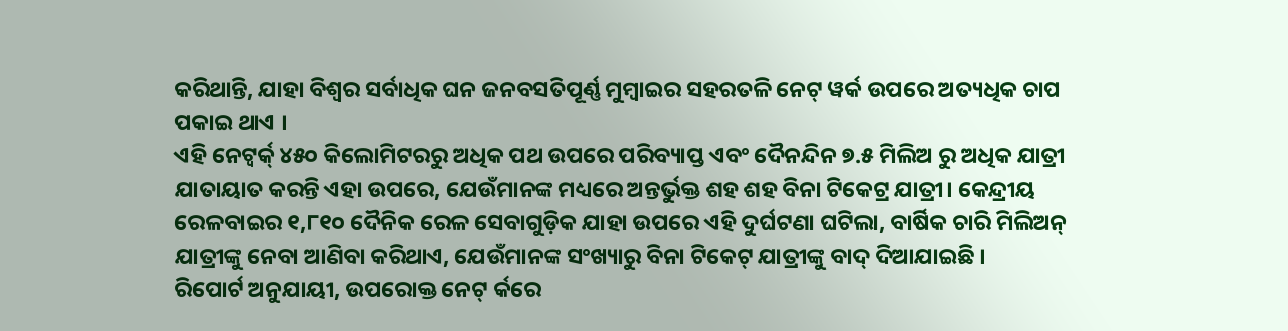କରିଥାନ୍ତି, ଯାହା ବିଶ୍ଵର ସର୍ବାଧିକ ଘନ ଜନବସତିପୂର୍ଣ୍ଣ ମୁମ୍ବାଇର ସହରତଳି ନେଟ୍ ୱର୍କ ଉପରେ ଅତ୍ୟଧିକ ଚାପ ପକାଇ ଥାଏ ।
ଏହି ନେଟ୍ୱର୍କ୍ ୪୫୦ କିଲୋମିଟରରୁ ଅଧିକ ପଥ ଉପରେ ପରିବ୍ୟାପ୍ତ ଏବଂ ଦୈନନ୍ଦିନ ୭.୫ ମିଲିଅ ରୁ ଅଧିକ ଯାତ୍ରୀ ଯାତାୟାତ କରନ୍ତି ଏହା ଉପରେ, ଯେଉଁମାନଙ୍କ ମଧ୍ୟରେ ଅନ୍ତର୍ଭୁକ୍ତ ଶହ ଶହ ବିନା ଟିକେଟ୍ର ଯାତ୍ରୀ। କେନ୍ଦ୍ରୀୟ ରେଳବାଇର ୧,୮୧୦ ଦୈନିକ ରେଳ ସେବାଗୁଡ଼ିକ ଯାହା ଉପରେ ଏହି ଦୁର୍ଘଟଣା ଘଟିଲା, ବାର୍ଷିକ ଚାରି ମିଲିଅନ୍ ଯାତ୍ରୀଙ୍କୁ ନେବା ଆଣିବା କରିଥାଏ, ଯେଉଁମାନଙ୍କ ସଂଖ୍ୟାରୁ ବିନା ଟିକେଟ୍ ଯାତ୍ରୀଙ୍କୁ ବାଦ୍ ଦିଆଯାଇଛି ।
ରିପୋର୍ଟ ଅନୁଯାୟୀ, ଉପରୋକ୍ତ ନେଟ୍ ର୍କରେ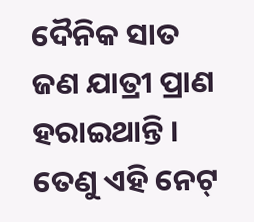ଦୈନିକ ସାତ ଜଣ ଯାତ୍ରୀ ପ୍ରାଣ ହରାଇଥାନ୍ତି । ତେଣୁ ଏହି ନେଟ୍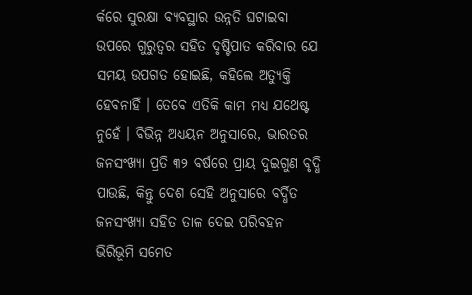ର୍କରେ ସୁରକ୍ଷା ବ୍ୟବସ୍ଥାର ଉନ୍ନତି ଘଟାଇବା ଉପରେ ଗୁରୁତ୍ଵର ସହିତ ଦୃଷ୍ଟିପାତ କରିବାର ଯେ ସମୟ ଉପଗତ ହୋଇଛି, କହିଲେ ଅତ୍ୟୁକ୍ତି ହେବନାହିଁ । ତେବେ ଏତିକି କାମ ମଧ୍ୟ ଯଥେଷ୍ଟ ନୁହେଁ । ବିଭିନ୍ନ ଅଧ୍ୟୟନ ଅନୁସାରେ, ଭାରତର ଜନସଂଖ୍ୟା ପ୍ରତି ୩୨ ବର୍ଷରେ ପ୍ରାୟ ଦୁଇଗୁଣ ବୃଦ୍ଧି ପାଉଛି, କିନ୍ତୁ ଦେଶ ସେହି ଅନୁସାରେ ବର୍ଦ୍ଧିତ ଜନସଂଖ୍ୟା ସହିତ ତାଳ ଦେଇ ପରିବହନ ଭିରିଭୂମି ସମେତ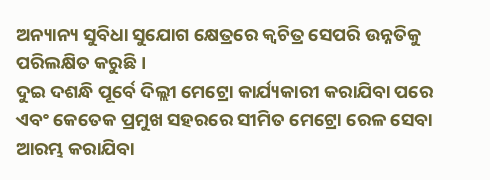ଅନ୍ୟାନ୍ୟ ସୁବିଧା ସୁଯୋଗ କ୍ଷେତ୍ରରେ କ୍ଵଚିତ୍ର ସେପରି ଉନ୍ନତିକୁ ପରିଲକ୍ଷିତ କରୁଛି ।
ଦୁଇ ଦଶନ୍ଧି ପୂର୍ବେ ଦିଲ୍ଲୀ ମେଟ୍ରୋ କାର୍ଯ୍ୟକାରୀ କରାଯିବା ପରେ ଏବଂ କେତେକ ପ୍ରମୁଖ ସହରରେ ସୀମିତ ମେଟ୍ରୋ ରେଳ ସେବା ଆରମ୍ଭ କରାଯିବା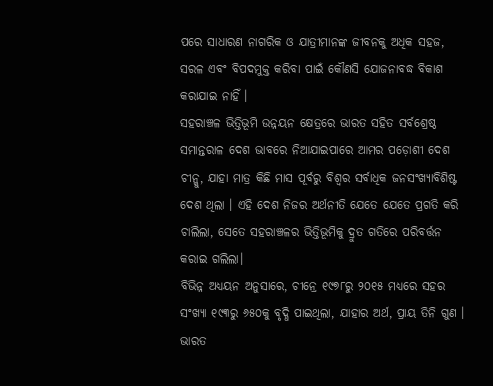ପରେ ସାଧାରଣ ନାଗରିକ ଓ ଯାତ୍ରୀମାନଙ୍କ ଜୀବନକୁ ଅଧିକ ସହଜ, ସରଳ ଏବଂ ବିପଦମୁକ୍ତ କରିବା ପାଇଁ କୌଣସି ଯୋଜନାବଦ୍ଧ ବିକାଶ କରାଯାଇ ନାହିଁ ।
ସହରାଞ୍ଚଳ ଭିତ୍ତିଭୂମି ଉନ୍ନୟନ କ୍ଷେତ୍ରରେ ଭାରତ ସହିତ ସର୍ବଶ୍ରେଷ୍ଠ ସମାନ୍ତରାଳ ଦେଶ ଭାବରେ ନିଆଯାଇପାରେ ଆମର ପଡ଼ୋଶୀ ଦେଶ ଚୀନ୍କୁ, ଯାହା ମାତ୍ର କିଛି ମାସ ପୂର୍ବରୁ ବିଶ୍ବର ସର୍ବାଧିକ ଜନସଂଖ୍ୟାବିଶିଷ୍ଟ ଦେଶ ଥିଲା । ଏହି ଦେଶ ନିଜର ଅର୍ଥନୀତି ଯେତେ ଯେତେ ପ୍ରଗତି କରି ଚାଲିଲା, ସେତେ ସହରାଞ୍ଚଳର ଭିତ୍ତିଭୂମିକୁ ଦ୍ରୁତ ଗତିରେ ପରିବର୍ତ୍ତନ କରାଇ ଗଲିଲା।
ବିଭିନ୍ନ ଅଧ୍ୟୟନ ଅନୁସାରେ, ଚୀନ୍ରେ ୧୯୭୮ରୁ ୨୦୧୫ ମଧ୍ୟରେ ସହର ସଂଖ୍ୟା ୧୯୩ରୁ ୬୫୦କୁ ବୃଦ୍ଧି ପାଇଥିଲା, ଯାହାର ଅର୍ଥ, ପ୍ରାୟ ତିନି ଗୁଣ । ଭାରତ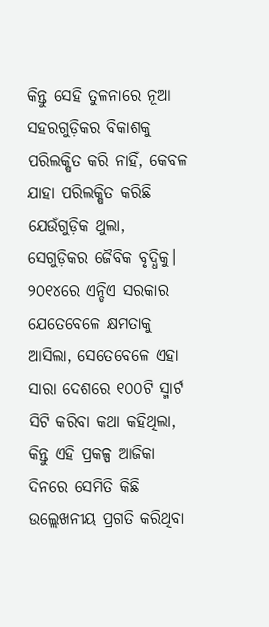କିନ୍ତୁ ସେହି ତୁଳନାରେ ନୂଆ ସହରଗୁଡ଼ିକର ବିକାଶକୁ ପରିଲକ୍ଷିତ କରି ନାହିଁ, କେବଳ ଯାହା ପରିଲକ୍ଷିତ କରିଛି ଯେଉଁଗୁଡ଼ିକ ଥୁଲା, ସେଗୁଡ଼ିକର ଜୈବିକ ବୃଦ୍ଧିକୁ। ୨୦୧୪ରେ ଏନ୍ଡିଏ ସରକାର ଯେତେବେଳେ କ୍ଷମତାକୁ ଆସିଲା, ସେତେବେଳେ ଏହା ସାରା ଦେଶରେ ୧୦୦ଟି ସ୍ମାର୍ଟ ସିଟି କରିବା କଥା କହିଥିଲା, କିନ୍ତୁ ଏହି ପ୍ରକଳ୍ପ ଆଜିକା ଦିନରେ ସେମିତି କିଛି ଉଲ୍ଲେଖନୀୟ ପ୍ରଗତି କରିଥିବା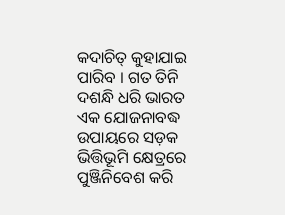କଦାଚିତ୍ କୁହାଯାଇ ପାରିବ । ଗତ ତିନି ଦଶନ୍ଧି ଧରି ଭାରତ ଏକ ଯୋଜନାବଦ୍ଧ ଉପାୟରେ ସଡ଼କ ଭିତ୍ତିଭୂମି କ୍ଷେତ୍ରରେ ପୁଞ୍ଜିନିବେଶ କରି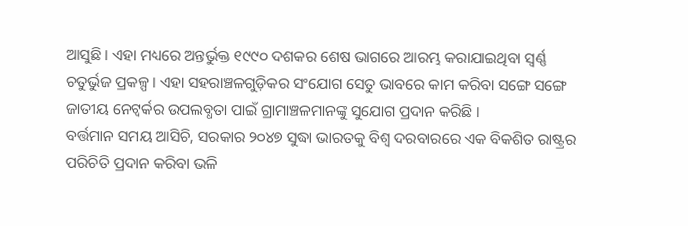ଆସୁଛି । ଏହା ମଧ୍ୟରେ ଅନ୍ତର୍ଭୁକ୍ତ ୧୯୯୦ ଦଶକର ଶେଷ ଭାଗରେ ଆରମ୍ଭ କରାଯାଇଥିବା ସ୍ଵର୍ଣ୍ଣ ଚତୁର୍ଭୁଜ ପ୍ରକଳ୍ପ । ଏହା ସହରାଞ୍ଚଳଗୁଡ଼ିକର ସଂଯୋଗ ସେତୁ ଭାବରେ କାମ କରିବା ସଙ୍ଗେ ସଙ୍ଗେ ଜାତୀୟ ନେଟ୍ୱର୍କର ଉପଲବ୍ଧତା ପାଇଁ ଗ୍ରାମାଞ୍ଚଳମାନଙ୍କୁ ସୁଯୋଗ ପ୍ରଦାନ କରିଛି ।
ବର୍ତ୍ତମାନ ସମୟ ଆସିଚି, ସରକାର ୨୦୪୭ ସୁଦ୍ଧା ଭାରତକୁ ବିଶ୍ବ ଦରବାରରେ ଏକ ବିକଶିତ ରାଷ୍ଟ୍ରର ପରିଚିତି ପ୍ରଦାନ କରିବା ଭଳି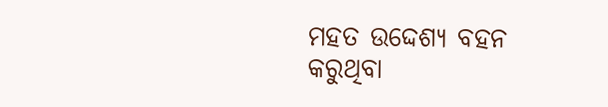ମହତ ଉଦ୍ଦେଶ୍ୟ ବହନ କରୁଥିବା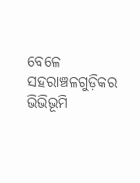ବେଳେ ସହରାଞ୍ଚଳଗୁଡ଼ିକର ଭିଭିଭୂମି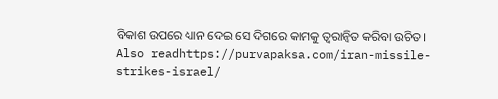ବିକାଶ ଉପରେ ଧ୍ୟାନ ଦେଇ ସେ ଦିଗରେ କାମକୁ ତ୍ୱରାନ୍ବିତ କରିବା ଉଚିତ।
Also readhttps://purvapaksa.com/iran-missile-strikes-israel/